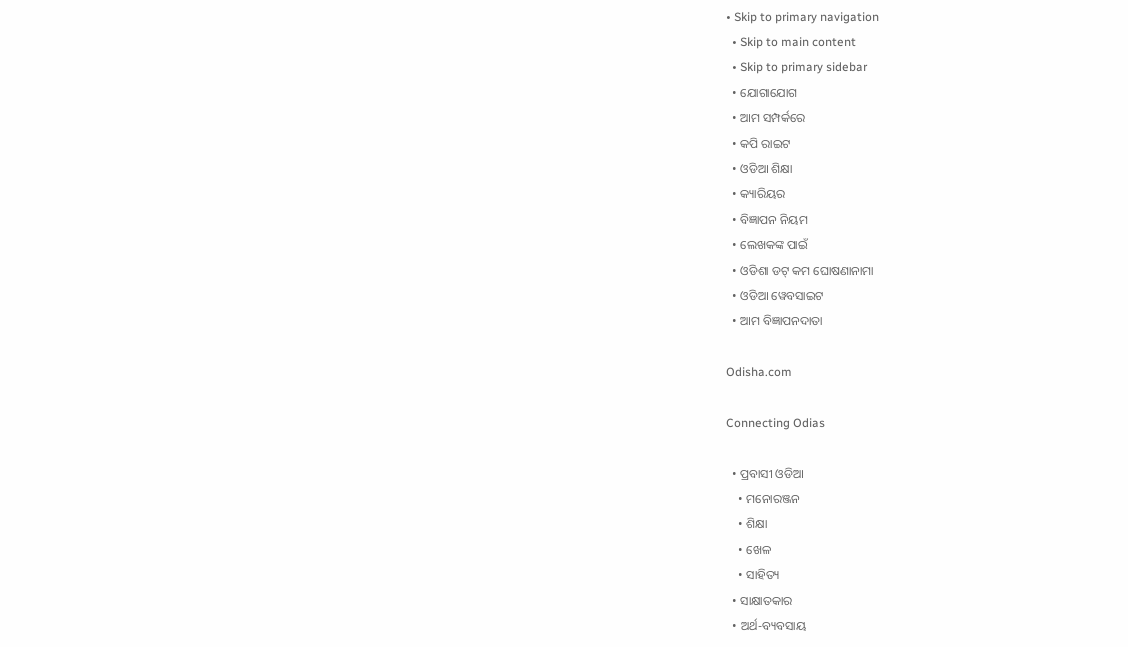• Skip to primary navigation
  • Skip to main content
  • Skip to primary sidebar
  • ଯୋଗାଯୋଗ
  • ଆମ ସମ୍ପର୍କରେ
  • କପି ରାଇଟ
  • ଓଡିଆ ଶିକ୍ଷା
  • କ୍ୟାରିୟର
  • ବିଜ୍ଞାପନ ନିୟମ
  • ଲେଖକଙ୍କ ପାଇଁ
  • ଓଡିଶା ଡଟ୍ କମ ଘୋଷଣାନାମା
  • ଓଡିଆ ୱେବସାଇଟ
  • ଆମ ବିଜ୍ଞାପନଦାତା

Odisha.com

Connecting Odias

  • ପ୍ରବାସୀ ଓଡିଆ
    • ମନୋରଞ୍ଜନ
    • ଶିକ୍ଷା
    • ଖେଳ
    • ସାହିତ୍ୟ
  • ସାକ୍ଷାତକାର
  • ଅର୍ଥ-ବ୍ୟବସାୟ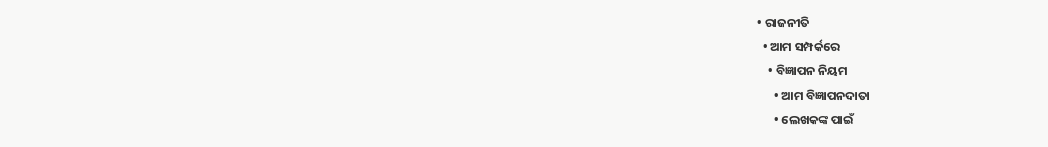• ରାଜନୀତି
  • ଆମ ସମ୍ପର୍କରେ
    • ବିଜ୍ଞାପନ ନିୟମ
      • ଆମ ବିଜ୍ଞାପନଦାତା
      • ଲେଖକଙ୍କ ପାଇଁ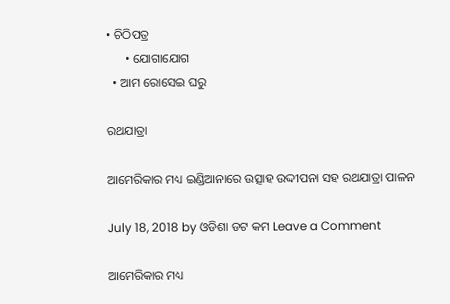• ଚିଠିପତ୍ର
      • ଯୋଗାଯୋଗ
  • ଆମ ରୋସେଇ ଘରୁ

ରଥଯାତ୍ରା

ଆମେରିକାର ମଧ୍ୟ ଇଣ୍ଡିଆନାରେ ଉତ୍ସାହ ଉଦ୍ଦୀପନା ସହ ରଥଯାତ୍ରା ପାଳନ

July 18, 2018 by ଓଡିଶା ଡଟ କମ Leave a Comment

ଆମେରିକାର ମଧ୍ୟ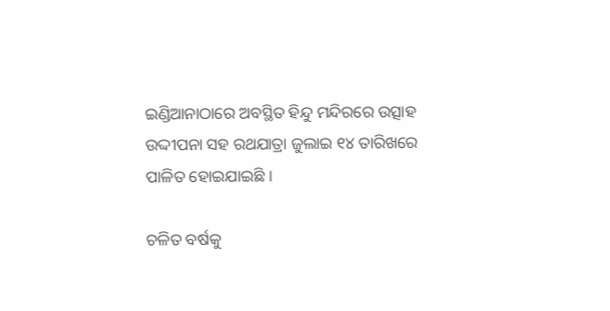ଇଣ୍ଡିଆନାଠାରେ ଅବସ୍ଥିତ ହିନ୍ଦୁ ମନ୍ଦିରରେ ଉତ୍ସାହ ଉଦ୍ଦୀପନା ସହ ରଥଯାତ୍ରା ଜୁଲାଇ ୧୪ ତାରିଖରେ ପାଳିତ ହୋଇଯାଇଛି ।

ଚଳିତ ବର୍ଷକୁ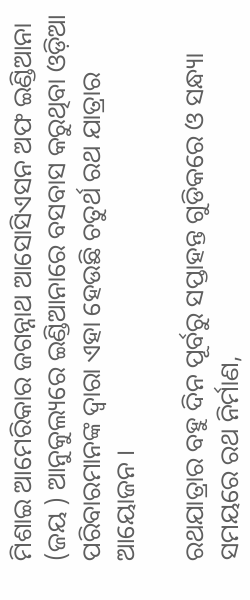ମିଶାଇ ଆମେରିକାର ଜଗନ୍ନାଥ ଆସୋସିଏସନ ଅଫ ଇଣ୍ଡିଆନା (ଜୟ ) ଆନୁକୁଲ୍ୟରେ ଇଣ୍ଡିଆନାରେ ବସବାସ କରୁଥିବା ଓଡ଼ିଆ ପରିବାରମାନଙ୍କ ଦ୍ଵାରା ଏହା ହେଉଛି ଚତୁର୍ଥ ରଥ ଯାତ୍ରାର ଆୟୋଜନ ।

ରଥଯାତ୍ରାର ବହୁ ଦିନ ପୂର୍ବରୁ ସପ୍ତାହନ୍ତ ଗୁଡିକରେ ଓ ସନ୍ଧ୍ୟା ସମୟରେ ରଥ ନିର୍ମାଣ,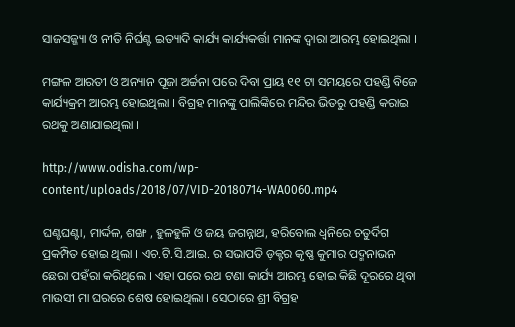ସାଜସଜ୍ଜ୍ୟା ଓ ନୀତି ନିର୍ଘଣ୍ଟ ଇତ୍ୟାଦି କାର୍ଯ୍ୟ କାର୍ଯ୍ୟକର୍ତ୍ତା ମାନଙ୍କ ଦ୍ୱାରା ଆରମ୍ଭ ହୋଇଥିଲା ।

ମଙ୍ଗଳ ଆରତୀ ଓ ଅନ୍ୟାନ ପୂଜା ଅର୍ଚ୍ଚନା ପରେ ଦିବା ପ୍ରାୟ ୧୧ ଟା ସମୟରେ ପହଣ୍ଡି ବିଜେ କାର୍ଯ୍ୟକ୍ରମ ଆରମ୍ଭ ହୋଇଥିଲା । ବିଗ୍ରହ ମାନଙ୍କୁ ପାଲିଙ୍କିରେ ମନ୍ଦିର ଭିତରୁ ପହଣ୍ଡି କରାଇ ରଥକୁ ଅଣାଯାଇଥିଲା ।

http://www.odisha.com/wp-content/uploads/2018/07/VID-20180714-WA0060.mp4

ଘଣ୍ଟଘଣ୍ଟା, ମାର୍ଦ୍ଦଳ, ଶଙ୍ଖ , ହୁଳହୁଳି ଓ ଜୟ ଜଗନ୍ନାଥ, ହରିବୋଲ ଧ୍ୱନିରେ ଚତୁର୍ଦିଗ ପ୍ରକମ୍ପିତ ହୋଇ ଥିଲା । ଏଚ.ଟି.ସି.ଆଇ. ର ସଭାପତି ଡ଼କ୍ଟର କୃଷ୍ଣ କୁମାର ପଦ୍ମନାଭନ ଛେରା ପହଁରା କରିଥିଲେ । ଏହା ପରେ ରଥ ଟଣା କାର୍ଯ୍ୟ ଆରମ୍ଭ ହୋଇ କିଛି ଦୂରରେ ଥିବା ମାଉସୀ ମା ଘରରେ ଶେଷ ହୋଇଥିଲା । ସେଠାରେ ଶ୍ରୀ ବିଗ୍ରହ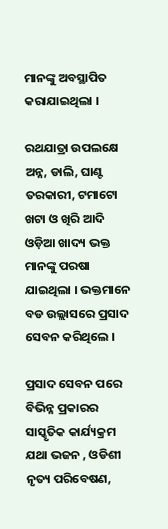ମାନଙ୍କୁ ଅବସ୍ଥାପିତ କରାଯାଇଥିଲା ।

ରଥଯାତ୍ରା ଉପଲକ୍ଷେ ଅନ୍ନ, ଡାଲି, ଘାଣ୍ଟ ତରକାରୀ, ଟମାଟୋ ଖଟା ଓ ଖିରି ଆଦି ଓଡ଼ିଆ ଖାଦ୍ୟ ଭକ୍ତ ମାନଙ୍କୁ ପରଷା ଯାଇଥିଲା । ଭକ୍ତମାନେ ବଡ ଉଲ୍ଲାସରେ ପ୍ରସାଦ ସେବନ କରିଥିଲେ ।

ପ୍ରସାଦ ସେବନ ପରେ ବିଭିନ୍ନ ପ୍ରକାରର ସାସ୍କୃତିକ କାର୍ଯ୍ୟକ୍ରମ ଯଥା ଭଜନ , ଓଡିଶୀ ନୃତ୍ୟ ପରିବେଷଣ,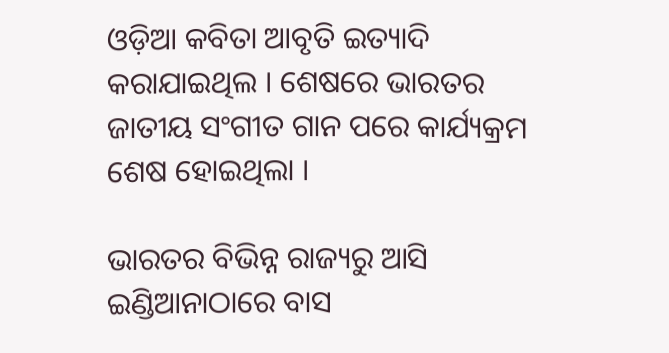ଓଡ଼ିଆ କବିତା ଆବୃତି ଇତ୍ୟାଦି କରାଯାଇଥିଲ । ଶେଷରେ ଭାରତର ଜାତୀୟ ସଂଗୀତ ଗାନ ପରେ କାର୍ଯ୍ୟକ୍ରମ ଶେଷ ହୋଇଥିଲା ।

ଭାରତର ବିଭିନ୍ନ ରାଜ୍ୟରୁ ଆସି ଇଣ୍ଡିଆନାଠାରେ ବାସ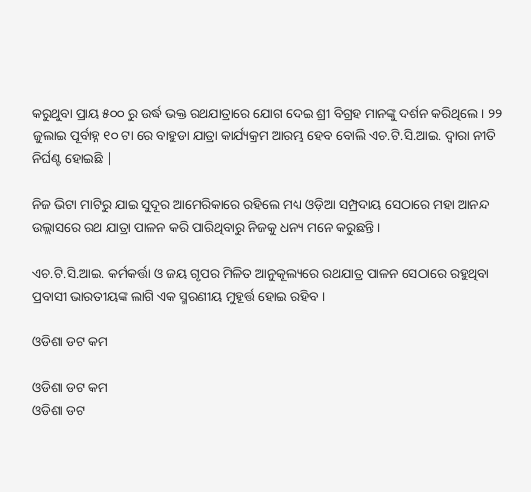କରୁଥୁବା ପ୍ରାୟ ୫୦୦ ରୁ ଉର୍ଦ୍ଧ ଭକ୍ତ ରଥଯାତ୍ରାରେ ଯୋଗ ଦେଇ ଶ୍ରୀ ବିଗ୍ରହ ମାନଙ୍କୁ ଦର୍ଶନ କରିଥିଲେ । ୨୨ ଜୁଲାଇ ପୂର୍ବାହ୍ନ ୧୦ ଟା ରେ ବାହୁଡା ଯାତ୍ରା କାର୍ଯ୍ୟକ୍ରମ ଆରମ୍ଭ ହେବ ବୋଲି ଏଚ.ଟି.ସି.ଆଇ. ଦ୍ୱାରା ନୀତି ନିର୍ଘଣ୍ଟ ହୋଇଛି |

ନିଜ ଭିଟା ମାଟିରୁ ଯାଇ ସୁଦୂର ଆମେରିକାରେ ରହିଲେ ମଧ୍ୟ ଓଡ଼ିଆ ସମ୍ପ୍ରଦାୟ ସେଠାରେ ମହା ଆନନ୍ଦ ଉଲ୍ଲାସରେ ରଥ ଯାତ୍ରା ପାଳନ କରି ପାରିଥିବାରୁ ନିଜକୁ ଧନ୍ୟ ମନେ କରୁଛନ୍ତି ।

ଏଚ.ଟି.ସି.ଆଇ. କର୍ମକର୍ତ୍ତା ଓ ଜୟ ଗୃପର ମିଳିତ ଆନୁକୂଲ୍ୟରେ ରଥଯାତ୍ର ପାଳନ ସେଠାରେ ରହୁଥିବା ପ୍ରବାସୀ ଭାରତୀୟଙ୍କ ଲାଗି ଏକ ସ୍ମରଣୀୟ ମୁହୂର୍ତ୍ତ ହୋଇ ରହିବ ।

ଓଡିଶା ଡଟ କମ

ଓଡିଶା ଡଟ କମ
ଓଡିଶା ଡଟ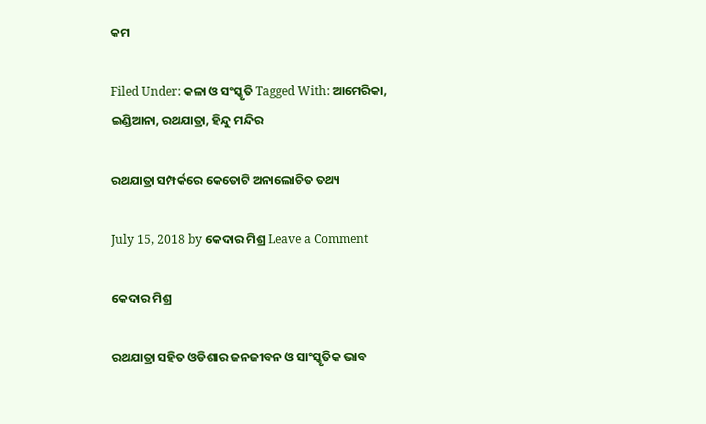କମ

Filed Under: କଳା ଓ ସଂସ୍କୃତି Tagged With: ଆମେରିକା, ଇଣ୍ଡିଆନା, ରଥଯାତ୍ରା, ହିନ୍ଦୁ ମନ୍ଦିର

ରଥଯାତ୍ରା ସମ୍ପର୍କରେ କେତୋଟି ଅନାଲୋଚିତ ତଥ୍ୟ

July 15, 2018 by କେଦାର ମିଶ୍ର Leave a Comment

କେଦାର ମିଶ୍ର

ରଥଯାତ୍ରା ସହିତ ଓଡିଶାର ଜନଜୀବନ ଓ ସାଂସ୍କୃତିକ ଭାବ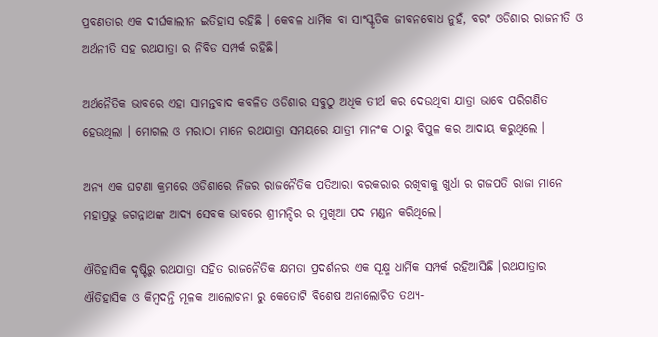ପ୍ରବଣତାର ଏକ ଦୀର୍ଘକାଲୀନ ଇତିହାସ ରହିଛି । କେବଳ ଧାର୍ମିକ ବା ସାଂସ୍କୃତିକ ଜୀବନବୋଧ ନୁହଁ, ବରଂ ଓଡିଶାର ରାଜନୀତି ଓ ଅର୍ଥନୀତି ସହ ରଥଯାତ୍ରା ର ନିବିଡ ସମ୍ପର୍କ ରହିଛି।

ଅର୍ଥନୈତିକ ଭାବରେ ଏହା ସାମନ୍ତବାଦ କବଳିତ ଓଡିଶାର ସବୁଠୁ ଅଧିକ ତୀର୍ଥ କର ଦେଉଥିବା ଯାତ୍ରା ଭାବେ ପରିଗଣିତ ହେଉଥିଲା । ମୋଗଲ ଓ ମରାଠା ମାନେ ରଥଯାତ୍ରା ସମୟରେ ଯାତ୍ରୀ ମାନଂକ ଠାରୁ ବିପୁଳ କର ଆଦାୟ କରୁଥିଲେ ।

ଅନ୍ୟ ଏକ ଘଟଣା କ୍ରମରେ ଓଡିଶାରେ ନିଜର ରାଜନୈତିକ ପତିଆରା ବରକରାର ରଖିବାକୁ ଖୁର୍ଧା ର ଗଜପତି ରାଜା ମାନେ ମହାପ୍ରଭୁ ଜଗନ୍ନାଥଙ୍କ ଆଦ୍ୟ ସେବକ ଭାବରେ ଶ୍ରୀମନ୍ଦିର ର ମୁଖିଆ ପଦ ମଣ୍ଡନ କରିଥିଲେ।

ଐତିହାସିକ ଦୃଷ୍ଟିରୁ ରଥଯାତ୍ରା ସହିତ ରାଜନୈତିକ କ୍ଷମତା ପ୍ରଦର୍ଶନର ଏକ ସୂକ୍ଷ୍ମ ଧାର୍ମିକ ସମ୍ପର୍କ ରହିଆସିଛି ।ରଥଯାତ୍ରାର ଐତିହାସିକ ଓ କିମ୍ବଦନ୍ତି ମୂଳକ ଆଲୋଚନା ରୁ କେତୋଟି ବିଶେଷ ଅନାଲୋଚିତ ତଥ୍ୟ-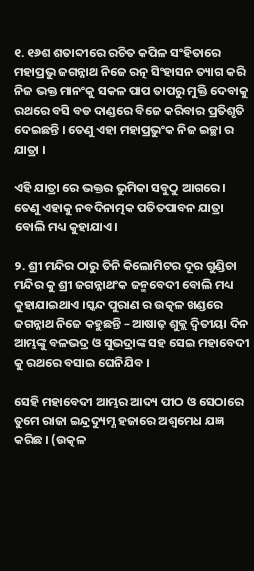୧. ୧୬ଶ ଶତାବ୍ଦୀରେ ରଚିତ କପିଳ ସଂହିତାରେ ମହାପ୍ରଭୁ ଜଗନ୍ନାଥ ନିଜେ ରତ୍ନ ସିଂହାସନ ତ୍ୟାଗ କରି ନିଜ ଭକ୍ତ ମାନଂକୁ ସକଳ ପାପ ତାପରୁ ମୁକ୍ତି ଦେବାକୁ ରଥରେ ବସି ବଡ ଦାଣ୍ଡରେ ବିଜେ କରିବାର ପ୍ରତିଶୃତି ଦେଇଛନ୍ତି । ତେଣୁ ଏହା ମହାପ୍ରଭୁଂକ ନିଜ ଇଚ୍ଛା ର ଯାତ୍ରା ।

ଏହି ଯାତ୍ରା ରେ ଭକ୍ତର ଭୁମିକା ସବୁଠୁ ଆଗରେ । ତେଣୁ ଏହାକୁ ନବଦିନାତ୍ମକ ପତିତପାବନ ଯାତ୍ରା ବୋଲି ମଧ୍ୟ କୁହାଯାଏ।

୨. ଶ୍ରୀ ମନ୍ଦିର ଠାରୁ ତିନି କିଲୋମିଟର ଦୂର ଗୁଣ୍ଡିଚା ମନ୍ଦିର କୁ ଶ୍ରୀ ଜଗନ୍ନାଥଂକ ଜନ୍ମବେଦୀ ବୋଲି ମଧ୍ୟ କୁହାଯାଇଥାଏ ।ସ୍କନ୍ଦ ପୁରାଣ ର ଉତ୍କଳ ଖଣ୍ଡରେ ଜଗନ୍ନାଥ ନିଜେ କହୁଛନ୍ତି – ଆଷାଢ଼ ଶୁକ୍ଲ ଦ୍ଵିତୀୟା ଦିନ ଆମ୍ଭଙ୍କୁ ବଳଭଦ୍ର ଓ ସୁଭଦ୍ରାଙ୍କ ସହ ସେଇ ମହାବେଦୀ କୁ ରଥରେ ବସାଇ ଘେନିଯିବ ।

ସେହି ମହାବେଦୀ ଆମ୍ଭର ଆଦ୍ୟ ପୀଠ ଓ ସେଠାରେ ତୁମେ ରାଜା ଇନ୍ଦ୍ରଦ୍ୟୁମ୍ଣ ହଜାରେ ଅଶ୍ଵମେଧ ଯଜ୍ଞ କରିଛ । (ଉତ୍କଳ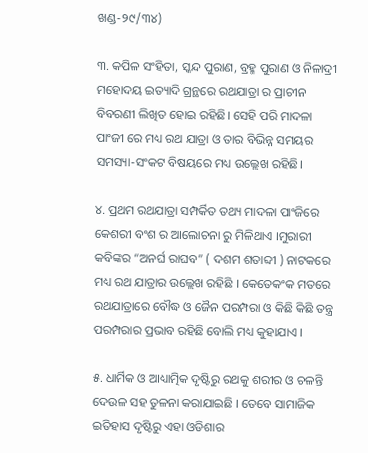ଖଣ୍ଡ-୨୯/୩୪)

୩. କପିଳ ସଂହିତା, ସ୍କନ୍ଦ ପୁରାଣ, ବ୍ରହ୍ମ ପୁରାଣ ଓ ନିଳାଦ୍ରୀ ମହୋଦୟ ଇତ୍ୟାଦି ଗ୍ରନ୍ଥରେ ରଥଯାତ୍ରା ର ପ୍ରାଚୀନ ବିବରଣୀ ଲିଖିତ ହୋଇ ରହିଛି। ସେହି ପରି ମାଦଳା ପାଂଜୀ ରେ ମଧ୍ୟ ରଥ ଯାତ୍ରା ଓ ତାର ବିଭିନ୍ନ ସମୟର ସମସ୍ୟା-ସଂକଟ ବିଷୟରେ ମଧ୍ୟ ଉଲ୍ଲେଖ ରହିଛି।

୪. ପ୍ରଥମ ରଥଯାତ୍ରା ସମ୍ପର୍କିତ ତଥ୍ୟ ମାଦଳା ପାଂଜିରେ କେଶରୀ ବଂଶ ର ଆଲୋଚନା ରୁ ମିଳିଥାଏ ।ମୁରାରୀ କବିଙ୍କର “ଅନର୍ଘ ରାଘବ” ( ଦଶମ ଶତାବ୍ଦୀ ) ନାଟକରେ ମଧ୍ୟ ରଥ ଯାତ୍ରାର ଉଲ୍ଲେଖ ରହିଛି । କେତେକଂକ ମତରେ ରଥଯାତ୍ରାରେ ବୌଦ୍ଧ ଓ ଜୈନ ପରମ୍ପରା ଓ କିଛି କିଛି ତନ୍ତ୍ର ପରମ୍ପରାର ପ୍ରଭାବ ରହିଛି ବୋଲି ମଧ୍ୟ କୁହାଯାଏ ।

୫. ଧାର୍ମିକ ଓ ଆଧ୍ୟାତ୍ମିକ ଦୃଷ୍ଟିରୁ ରଥକୁ ଶରୀର ଓ ଚଳନ୍ତି ଦେଉଳ ସହ ତୁଳନା କରାଯାଇଛି । ତେବେ ସାମାଜିକ ଇତିହାସ ଦୃଷ୍ଟିରୁ ଏହା ଓଡିଶାର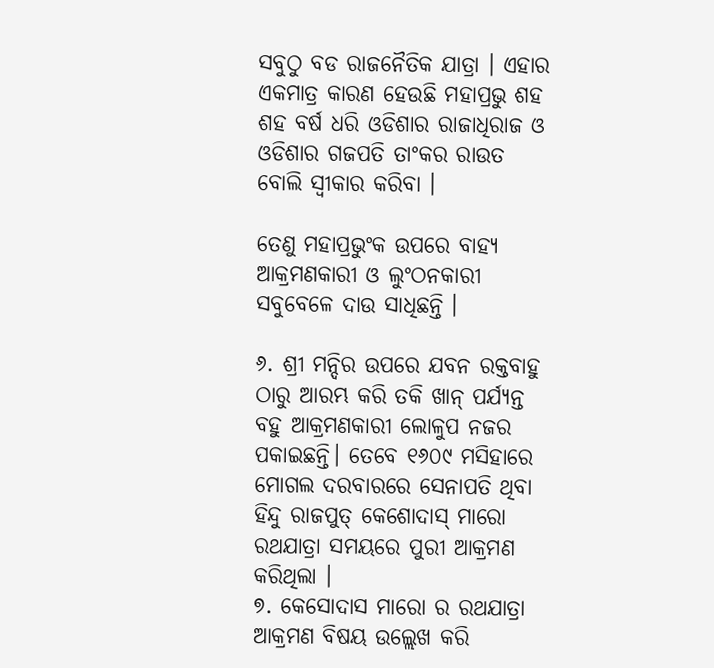ସବୁଠୁ ବଡ ରାଜନୈତିକ ଯାତ୍ରା । ଏହାର ଏକମାତ୍ର କାରଣ ହେଉଛି ମହାପ୍ରଭୁ ଶହ ଶହ ବର୍ଷ ଧରି ଓଡିଶାର ରାଜାଧିରାଜ ଓ ଓଡିଶାର ଗଜପତି ତାଂକର ରାଉତ ବୋଲି ସ୍ଵୀକାର କରିବା ।

ତେଣୁ ମହାପ୍ରଭୁଂକ ଉପରେ ବାହ୍ୟ ଆକ୍ରମଣକାରୀ ଓ ଲୁଂଠନକାରୀ ସବୁବେଳେ ଦାଉ ସାଧିଛନ୍ତି ।

୬. ଶ୍ରୀ ମନ୍ଦିର ଉପରେ ଯବନ ରକ୍ତବାହୁ ଠାରୁ ଆରମ୍ଭ କରି ତକି ଖାନ୍ ପର୍ଯ୍ୟନ୍ତ ବହୁ ଆକ୍ରମଣକାରୀ ଲୋଳୁପ ନଜର ପକାଇଛନ୍ତି। ତେବେ ୧୬୦୯ ମସିହାରେ ମୋଗଲ ଦରବାରରେ ସେନାପତି ଥିବା ହିନ୍ଦୁ ରାଜପୁତ୍ କେଶୋଦାସ୍ ମାରୋ ରଥଯାତ୍ରା ସମୟରେ ପୁରୀ ଆକ୍ରମଣ କରିଥିଲା ।
୭. କେସୋଦାସ ମାରୋ ର ରଥଯାତ୍ରା ଆକ୍ରମଣ ବିଷୟ ଉଲ୍ଲେଖ କରି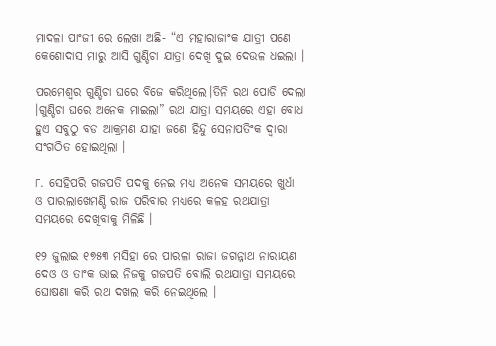ମାଦଳା ପାଂଜୀ ରେ ଲେଖା ଅଛି- “ଏ ମହାରାଜାଂକ ଯାତ୍ରୀ ପଣେ କେଶୋଦାସ ମାରୁ ଆସି ଗୁଣ୍ଡିଚା ଯାତ୍ରା ଦେଖି ଦୁଇ ଦେଉଳ ଧଇଲା ।

ପରମେଶ୍ବର ଗୁଣ୍ଡିଚା ଘରେ ବିଜେ କରିଥିଲେ।ତିନି ରଥ ପୋଡି ଦେଲା ।ଗୁଣ୍ଡିଚା ଘରେ ଅନେକ ମାଇଲା” ରଥ ଯାତ୍ରା ସମୟରେ ଏହା ବୋଧ ହୁଏ ସବୁଠୁ ବଡ ଆକ୍ରମଣ ଯାହା ଜଣେ ହିନ୍ଦୁ ସେନାପତିଂକ ଦ୍ଵାରା ସଂଗଠିତ ହୋଇଥିଲା ।

୮. ସେହିପରି ଗଜପତି ପଦକୁ ନେଇ ମଧ୍ୟ ଅନେକ ସମୟରେ ଖୁର୍ଧା ଓ ପାରଲାଖେମଣ୍ଡି ରାଜ ପରିବାର ମଧ୍ୟରେ କଳହ ରଥଯାତ୍ରା ସମୟରେ ଦେଖିବାକୁ ମିଳିଛି ।

୧୨ ଜୁଲାଇ ୧୭୫୩ ମସିହା ରେ ପାରଳା ରାଜା ଜଗନ୍ନାଥ ନାରାୟଣ ଦେଓ ଓ ତାଂକ ଭାଇ ନିଜକୁ ଗଜପତି ବୋଲି ରଥଯାତ୍ରା ସମୟରେ ଘୋଷଣା କରି ରଥ ଦଖଲ କରି ନେଇଥିଲେ ।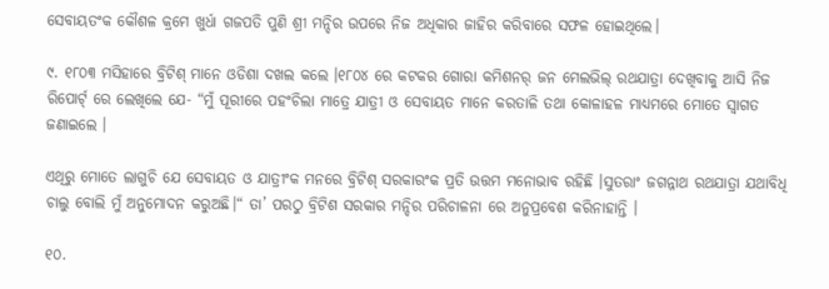ସେବାୟତଂକ କୌଶଳ କ୍ରମେ ଖୁର୍ଧା ଗଜପତି ପୁଣି ଶ୍ରୀ ମନ୍ଦିର ଉପରେ ନିଜ ଅଧିକାର ଜାହିର କରିବାରେ ସଫଳ ହୋଇଥିଲେ।

୯. ୧୮୦୩ ମସିହାରେ ବ୍ରିଟିଶ୍ ମାନେ ଓଡିଶା ଦଖଲ କଲେ ।୧୮୦୪ ରେ କଟକର ଗୋରା କମିଶନର୍ ଜନ ମେଲଭିଲ୍ ରଥଯାତ୍ରା ଦେଖିବାକୁ ଆସି ନିଜ ରିପୋର୍ଟ୍ ରେ ଲେଖିଲେ ଯେ- “ମୁଁ ପୂରୀରେ ପହଂଚିଲା ମାତ୍ରେ ଯାତ୍ରୀ ଓ ସେବାୟତ ମାନେ କରତାଳି ତଥା କୋଳାହଳ ମାଧ୍ୟମରେ ମୋତେ ସ୍ଵାଗତ ଜଣାଇଲେ ।

ଏଥିରୁ ମୋତେ ଲାଗୁଚି ଯେ ସେବାୟତ ଓ ଯାତ୍ରୀଂକ ମନରେ ବ୍ରିଟିଶ୍ ସରକାରଂକ ପ୍ରତି ଉତ୍ତମ ମନୋଭାବ ରହିଛି ।ସୁତରାଂ ଜଗନ୍ନାଥ ରଥଯାତ୍ରା ଯଥାବିଧି ଚାଲୁ ବୋଲି ମୁଁ ଅନୁମୋଦନ କରୁଅଛି।“ ତା’ ପରଠୁ ବ୍ରିଟିଶ ସରକାର ମନ୍ଦିର ପରିଚାଳନା ରେ ଅନୁପ୍ରବେଶ କରିନାହାନ୍ତି ।

୧୦.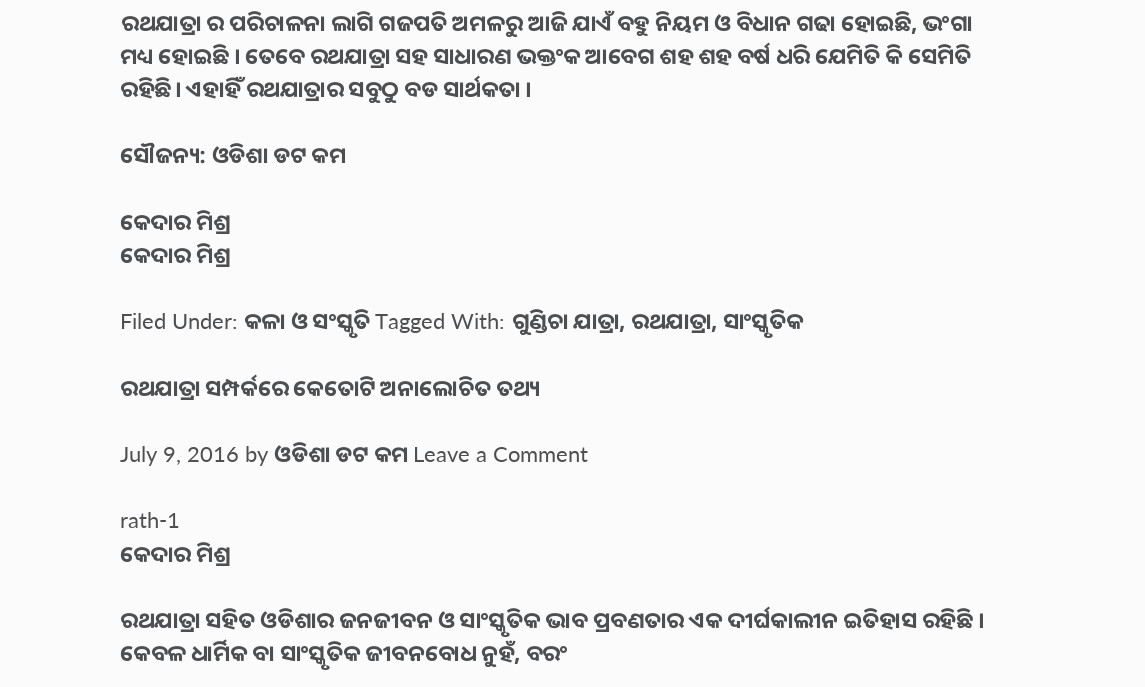ରଥଯାତ୍ରା ର ପରିଚାଳନା ଲାଗି ଗଜପତି ଅମଳରୁ ଆଜି ଯାଏଁ ବହୁ ନିୟମ ଓ ବିଧାନ ଗଢା ହୋଇଛି, ଭଂଗା ମଧ୍ୟ ହୋଇଛି । ତେବେ ରଥଯାତ୍ରା ସହ ସାଧାରଣ ଭକ୍ତଂକ ଆବେଗ ଶହ ଶହ ବର୍ଷ ଧରି ଯେମିତି କି ସେମିତି ରହିଛି। ଏହାହିଁ ରଥଯାତ୍ରାର ସବୁଠୁ ବଡ ସାର୍ଥକତା ।

ସୌଜନ୍ୟ: ଓଡିଶା ଡଟ କମ

କେଦାର ମିଶ୍ର
କେଦାର ମିଶ୍ର

Filed Under: କଳା ଓ ସଂସ୍କୃତି Tagged With: ଗୁଣ୍ଡିଚା ଯାତ୍ରା, ରଥଯାତ୍ରା, ସାଂସ୍କୃତିକ

ରଥଯାତ୍ରା ସମ୍ପର୍କରେ କେତୋଟି ଅନାଲୋଚିତ ତଥ୍ୟ

July 9, 2016 by ଓଡିଶା ଡଟ କମ Leave a Comment

rath-1
କେଦାର ମିଶ୍ର

ରଥଯାତ୍ରା ସହିତ ଓଡିଶାର ଜନଜୀବନ ଓ ସାଂସ୍କୃତିକ ଭାବ ପ୍ରବଣତାର ଏକ ଦୀର୍ଘକାଲୀନ ଇତିହାସ ରହିଛି । କେବଳ ଧାର୍ମିକ ବା ସାଂସ୍କୃତିକ ଜୀବନବୋଧ ନୁହଁ, ବରଂ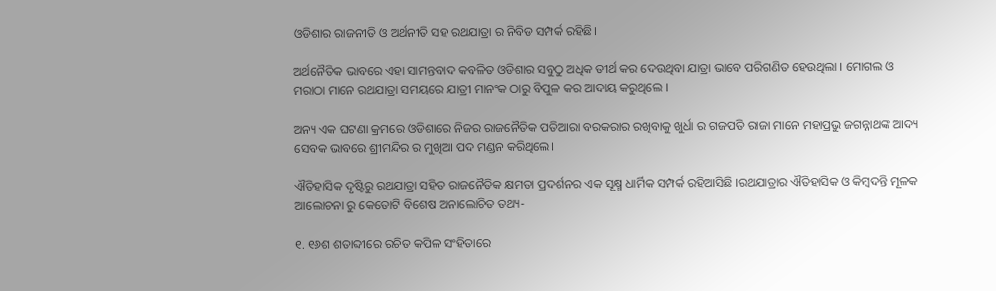ଓଡିଶାର ରାଜନୀତି ଓ ଅର୍ଥନୀତି ସହ ରଥଯାତ୍ରା ର ନିବିଡ ସମ୍ପର୍କ ରହିଛି।

ଅର୍ଥନୈତିକ ଭାବରେ ଏହା ସାମନ୍ତବାଦ କବଳିତ ଓଡିଶାର ସବୁଠୁ ଅଧିକ ତୀର୍ଥ କର ଦେଉଥିବା ଯାତ୍ରା ଭାବେ ପରିଗଣିତ ହେଉଥିଲା । ମୋଗଲ ଓ ମରାଠା ମାନେ ରଥଯାତ୍ରା ସମୟରେ ଯାତ୍ରୀ ମାନଂକ ଠାରୁ ବିପୁଳ କର ଆଦାୟ କରୁଥିଲେ ।

ଅନ୍ୟ ଏକ ଘଟଣା କ୍ରମରେ ଓଡିଶାରେ ନିଜର ରାଜନୈତିକ ପତିଆରା ବରକରାର ରଖିବାକୁ ଖୁର୍ଧା ର ଗଜପତି ରାଜା ମାନେ ମହାପ୍ରଭୁ ଜଗନ୍ନାଥଙ୍କ ଆଦ୍ୟ ସେବକ ଭାବରେ ଶ୍ରୀମନ୍ଦିର ର ମୁଖିଆ ପଦ ମଣ୍ଡନ କରିଥିଲେ।

ଐତିହାସିକ ଦୃଷ୍ଟିରୁ ରଥଯାତ୍ରା ସହିତ ରାଜନୈତିକ କ୍ଷମତା ପ୍ରଦର୍ଶନର ଏକ ସୂକ୍ଷ୍ମ ଧାର୍ମିକ ସମ୍ପର୍କ ରହିଆସିଛି ।ରଥଯାତ୍ରାର ଐତିହାସିକ ଓ କିମ୍ବଦନ୍ତି ମୂଳକ ଆଲୋଚନା ରୁ କେତୋଟି ବିଶେଷ ଅନାଲୋଚିତ ତଥ୍ୟ-

୧. ୧୬ଶ ଶତାବ୍ଦୀରେ ରଚିତ କପିଳ ସଂହିତାରେ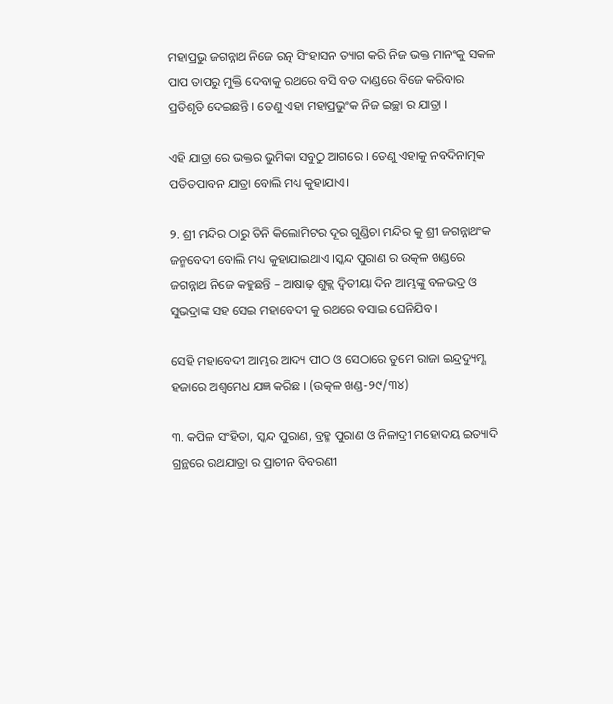ମହାପ୍ରଭୁ ଜଗନ୍ନାଥ ନିଜେ ରତ୍ନ ସିଂହାସନ ତ୍ୟାଗ କରି ନିଜ ଭକ୍ତ ମାନଂକୁ ସକଳ ପାପ ତାପରୁ ମୁକ୍ତି ଦେବାକୁ ରଥରେ ବସି ବଡ ଦାଣ୍ଡରେ ବିଜେ କରିବାର ପ୍ରତିଶୃତି ଦେଇଛନ୍ତି । ତେଣୁ ଏହା ମହାପ୍ରଭୁଂକ ନିଜ ଇଚ୍ଛା ର ଯାତ୍ରା ।

ଏହି ଯାତ୍ରା ରେ ଭକ୍ତର ଭୁମିକା ସବୁଠୁ ଆଗରେ । ତେଣୁ ଏହାକୁ ନବଦିନାତ୍ମକ ପତିତପାବନ ଯାତ୍ରା ବୋଲି ମଧ୍ୟ କୁହାଯାଏ।

୨. ଶ୍ରୀ ମନ୍ଦିର ଠାରୁ ତିନି କିଲୋମିଟର ଦୂର ଗୁଣ୍ଡିଚା ମନ୍ଦିର କୁ ଶ୍ରୀ ଜଗନ୍ନାଥଂକ ଜନ୍ମବେଦୀ ବୋଲି ମଧ୍ୟ କୁହାଯାଇଥାଏ ।ସ୍କନ୍ଦ ପୁରାଣ ର ଉତ୍କଳ ଖଣ୍ଡରେ ଜଗନ୍ନାଥ ନିଜେ କହୁଛନ୍ତି – ଆଷାଢ଼ ଶୁକ୍ଲ ଦ୍ଵିତୀୟା ଦିନ ଆମ୍ଭଙ୍କୁ ବଳଭଦ୍ର ଓ ସୁଭଦ୍ରାଙ୍କ ସହ ସେଇ ମହାବେଦୀ କୁ ରଥରେ ବସାଇ ଘେନିଯିବ ।

ସେହି ମହାବେଦୀ ଆମ୍ଭର ଆଦ୍ୟ ପୀଠ ଓ ସେଠାରେ ତୁମେ ରାଜା ଇନ୍ଦ୍ରଦ୍ୟୁମ୍ଣ ହଜାରେ ଅଶ୍ଵମେଧ ଯଜ୍ଞ କରିଛ । (ଉତ୍କଳ ଖଣ୍ଡ-୨୯/୩୪)

୩. କପିଳ ସଂହିତା, ସ୍କନ୍ଦ ପୁରାଣ, ବ୍ରହ୍ମ ପୁରାଣ ଓ ନିଳାଦ୍ରୀ ମହୋଦୟ ଇତ୍ୟାଦି ଗ୍ରନ୍ଥରେ ରଥଯାତ୍ରା ର ପ୍ରାଚୀନ ବିବରଣୀ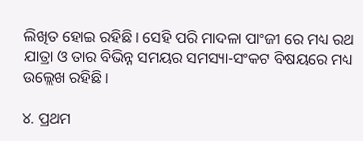ଲିଖିତ ହୋଇ ରହିଛି। ସେହି ପରି ମାଦଳା ପାଂଜୀ ରେ ମଧ୍ୟ ରଥ ଯାତ୍ରା ଓ ତାର ବିଭିନ୍ନ ସମୟର ସମସ୍ୟା-ସଂକଟ ବିଷୟରେ ମଧ୍ୟ ଉଲ୍ଲେଖ ରହିଛି।

୪. ପ୍ରଥମ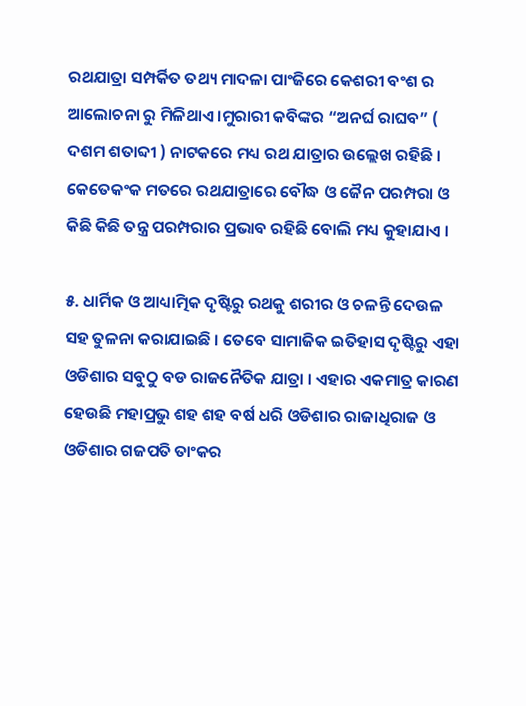ରଥଯାତ୍ରା ସମ୍ପର୍କିତ ତଥ୍ୟ ମାଦଳା ପାଂଜିରେ କେଶରୀ ବଂଶ ର ଆଲୋଚନା ରୁ ମିଳିଥାଏ ।ମୁରାରୀ କବିଙ୍କର “ଅନର୍ଘ ରାଘବ” ( ଦଶମ ଶତାବ୍ଦୀ ) ନାଟକରେ ମଧ୍ୟ ରଥ ଯାତ୍ରାର ଉଲ୍ଲେଖ ରହିଛି । କେତେକଂକ ମତରେ ରଥଯାତ୍ରାରେ ବୌଦ୍ଧ ଓ ଜୈନ ପରମ୍ପରା ଓ କିଛି କିଛି ତନ୍ତ୍ର ପରମ୍ପରାର ପ୍ରଭାବ ରହିଛି ବୋଲି ମଧ୍ୟ କୁହାଯାଏ ।

୫. ଧାର୍ମିକ ଓ ଆଧ୍ୟାତ୍ମିକ ଦୃଷ୍ଟିରୁ ରଥକୁ ଶରୀର ଓ ଚଳନ୍ତି ଦେଉଳ ସହ ତୁଳନା କରାଯାଇଛି । ତେବେ ସାମାଜିକ ଇତିହାସ ଦୃଷ୍ଟିରୁ ଏହା ଓଡିଶାର ସବୁଠୁ ବଡ ରାଜନୈତିକ ଯାତ୍ରା । ଏହାର ଏକମାତ୍ର କାରଣ ହେଉଛି ମହାପ୍ରଭୁ ଶହ ଶହ ବର୍ଷ ଧରି ଓଡିଶାର ରାଜାଧିରାଜ ଓ ଓଡିଶାର ଗଜପତି ତାଂକର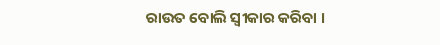ରାଉତ ବୋଲି ସ୍ଵୀକାର କରିବା ।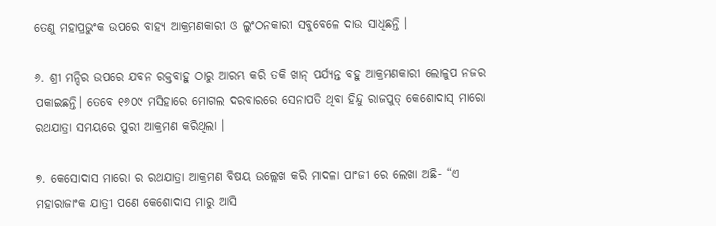ତେଣୁ ମହାପ୍ରଭୁଂକ ଉପରେ ବାହ୍ୟ ଆକ୍ରମଣକାରୀ ଓ ଲୁଂଠନକାରୀ ସବୁବେଳେ ଦାଉ ସାଧିଛନ୍ତି ।

୬. ଶ୍ରୀ ମନ୍ଦିର ଉପରେ ଯବନ ରକ୍ତବାହୁ ଠାରୁ ଆରମ୍ଭ କରି ତକି ଖାନ୍ ପର୍ଯ୍ୟନ୍ତ ବହୁ ଆକ୍ରମଣକାରୀ ଲୋଳୁପ ନଜର ପକାଇଛନ୍ତି। ତେବେ ୧୬୦୯ ମସିହାରେ ମୋଗଲ ଦରବାରରେ ସେନାପତି ଥିବା ହିନ୍ଦୁ ରାଜପୁତ୍ କେଶୋଦାସ୍ ମାରୋ ରଥଯାତ୍ରା ସମୟରେ ପୁରୀ ଆକ୍ରମଣ କରିଥିଲା ।

୭. କେସୋଦାସ ମାରୋ ର ରଥଯାତ୍ରା ଆକ୍ରମଣ ବିଷୟ ଉଲ୍ଲେଖ କରି ମାଦଳା ପାଂଜୀ ରେ ଲେଖା ଅଛି- “ଏ ମହାରାଜାଂକ ଯାତ୍ରୀ ପଣେ କେଶୋଦାସ ମାରୁ ଆସି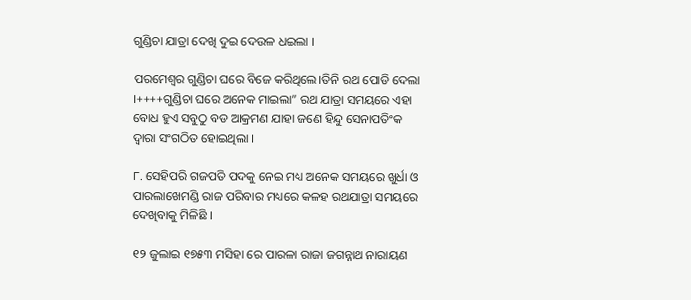ଗୁଣ୍ଡିଚା ଯାତ୍ରା ଦେଖି ଦୁଇ ଦେଉଳ ଧଇଲା ।

ପରମେଶ୍ବର ଗୁଣ୍ଡିଚା ଘରେ ବିଜେ କରିଥିଲେ।ତିନି ରଥ ପୋଡି ଦେଲା ।++++ଗୁଣ୍ଡିଚା ଘରେ ଅନେକ ମାଇଲା” ରଥ ଯାତ୍ରା ସମୟରେ ଏହା ବୋଧ ହୁଏ ସବୁଠୁ ବଡ ଆକ୍ରମଣ ଯାହା ଜଣେ ହିନ୍ଦୁ ସେନାପତିଂକ ଦ୍ଵାରା ସଂଗଠିତ ହୋଇଥିଲା ।

୮. ସେହିପରି ଗଜପତି ପଦକୁ ନେଇ ମଧ୍ୟ ଅନେକ ସମୟରେ ଖୁର୍ଧା ଓ ପାରଲାଖେମଣ୍ଡି ରାଜ ପରିବାର ମଧ୍ୟରେ କଳହ ରଥଯାତ୍ରା ସମୟରେ ଦେଖିବାକୁ ମିଳିଛି ।

୧୨ ଜୁଲାଇ ୧୭୫୩ ମସିହା ରେ ପାରଳା ରାଜା ଜଗନ୍ନାଥ ନାରାୟଣ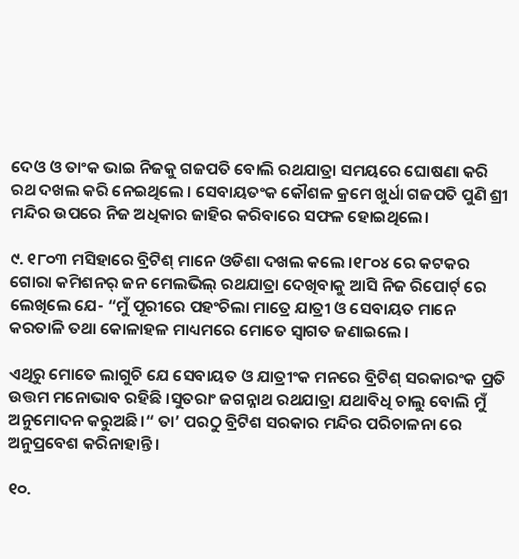ଦେଓ ଓ ତାଂକ ଭାଇ ନିଜକୁ ଗଜପତି ବୋଲି ରଥଯାତ୍ରା ସମୟରେ ଘୋଷଣା କରି ରଥ ଦଖଲ କରି ନେଇଥିଲେ । ସେବାୟତଂକ କୌଶଳ କ୍ରମେ ଖୁର୍ଧା ଗଜପତି ପୁଣି ଶ୍ରୀ ମନ୍ଦିର ଉପରେ ନିଜ ଅଧିକାର ଜାହିର କରିବାରେ ସଫଳ ହୋଇଥିଲେ।

୯. ୧୮୦୩ ମସିହାରେ ବ୍ରିଟିଶ୍ ମାନେ ଓଡିଶା ଦଖଲ କଲେ ।୧୮୦୪ ରେ କଟକର ଗୋରା କମିଶନର୍ ଜନ ମେଲଭିଲ୍ ରଥଯାତ୍ରା ଦେଖିବାକୁ ଆସି ନିଜ ରିପୋର୍ଟ୍ ରେ ଲେଖିଲେ ଯେ- “ମୁଁ ପୂରୀରେ ପହଂଚିଲା ମାତ୍ରେ ଯାତ୍ରୀ ଓ ସେବାୟତ ମାନେ କରତାଳି ତଥା କୋଳାହଳ ମାଧ୍ୟମରେ ମୋତେ ସ୍ଵାଗତ ଜଣାଇଲେ ।

ଏଥିରୁ ମୋତେ ଲାଗୁଚି ଯେ ସେବାୟତ ଓ ଯାତ୍ରୀଂକ ମନରେ ବ୍ରିଟିଶ୍ ସରକାରଂକ ପ୍ରତି ଉତ୍ତମ ମନୋଭାବ ରହିଛି ।ସୁତରାଂ ଜଗନ୍ନାଥ ରଥଯାତ୍ରା ଯଥାବିଧି ଚାଲୁ ବୋଲି ମୁଁ ଅନୁମୋଦନ କରୁଅଛି।“ ତା’ ପରଠୁ ବ୍ରିଟିଶ ସରକାର ମନ୍ଦିର ପରିଚାଳନା ରେ ଅନୁପ୍ରବେଶ କରିନାହାନ୍ତି ।

୧୦.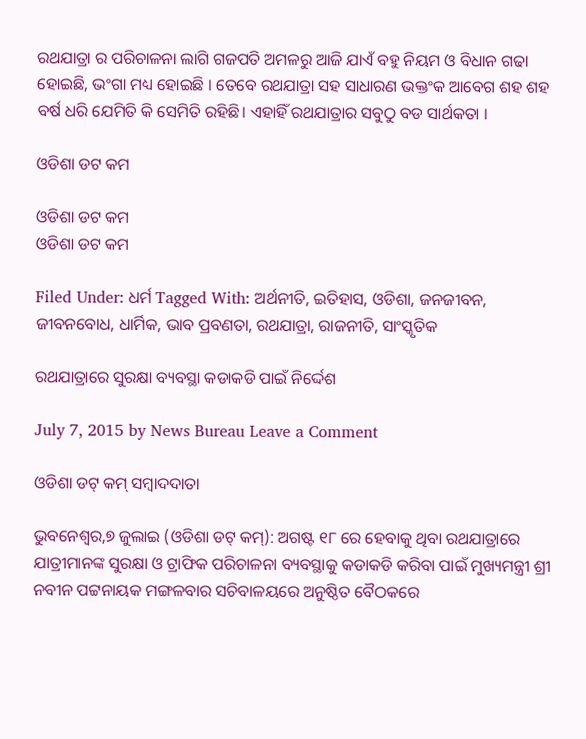ରଥଯାତ୍ରା ର ପରିଚାଳନା ଲାଗି ଗଜପତି ଅମଳରୁ ଆଜି ଯାଏଁ ବହୁ ନିୟମ ଓ ବିଧାନ ଗଢା ହୋଇଛି, ଭଂଗା ମଧ୍ୟ ହୋଇଛି । ତେବେ ରଥଯାତ୍ରା ସହ ସାଧାରଣ ଭକ୍ତଂକ ଆବେଗ ଶହ ଶହ ବର୍ଷ ଧରି ଯେମିତି କି ସେମିତି ରହିଛି। ଏହାହିଁ ରଥଯାତ୍ରାର ସବୁଠୁ ବଡ ସାର୍ଥକତା ।

ଓଡିଶା ଡଟ କମ

ଓଡିଶା ଡଟ କମ
ଓଡିଶା ଡଟ କମ

Filed Under: ଧର୍ମ Tagged With: ଅର୍ଥନୀତି, ଇତିହାସ, ଓଡିଶା, ଜନଜୀବନ, ଜୀବନବୋଧ, ଧାର୍ମିକ, ଭାବ ପ୍ରବଣତା, ରଥଯାତ୍ରା, ରାଜନୀତି, ସାଂସ୍କୃତିକ

ରଥଯାତ୍ରାରେ ସୁରକ୍ଷା ବ୍ୟବସ୍ଥା କଡାକଡି ପାଇଁ ନିର୍ଦ୍ଦେଶ

July 7, 2015 by News Bureau Leave a Comment

ଓଡିଶା ଡଟ୍ କମ୍ ସମ୍ବାଦଦାତା

ଭୁବନେଶ୍ୱର,୭ ଜୁଲାଇ (ଓଡିଶା ଡଟ୍ କମ୍): ଅଗଷ୍ଟ ୧୮ ରେ ହେବାକୁ ଥିବା ରଥଯାତ୍ରାରେ ଯାତ୍ରୀମାନଙ୍କ ସୁରକ୍ଷା ଓ ଟ୍ରାଫିକ ପରିଚାଳନା ବ୍ୟବସ୍ଥାକୁ କଡାକଡି କରିବା ପାଇଁ ମୁଖ୍ୟମନ୍ତ୍ରୀ ଶ୍ରୀ ନବୀନ ପଟ୍ଟନାୟକ ମଙ୍ଗଳବାର ସଚିବାଳୟରେ ଅନୁଷ୍ଠିତ ବୈଠକରେ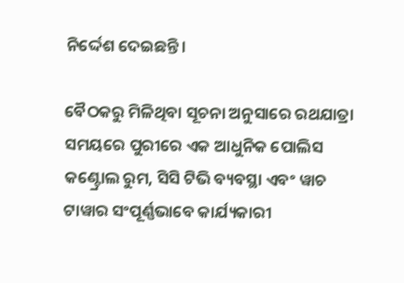ନିର୍ଦ୍ଦେଶ ଦେଇଛନ୍ତି।

ବୈଠକରୁ ମିଳିଥିବା ସୂଚନା ଅନୁସାରେ ରଥଯାତ୍ରା ସମୟରେ ପୁରୀରେ ଏକ ଆଧୁନିକ ପୋଲିସ କଣ୍ଟ୍ରୋଲ ରୁମ, ସିସି ଟିଭି ବ୍ୟବସ୍ଥା ଏବଂ ୱାଚ ଟାୱାର ସଂପୂର୍ଣ୍ଣଭାବେ କାର୍ଯ୍ୟକାରୀ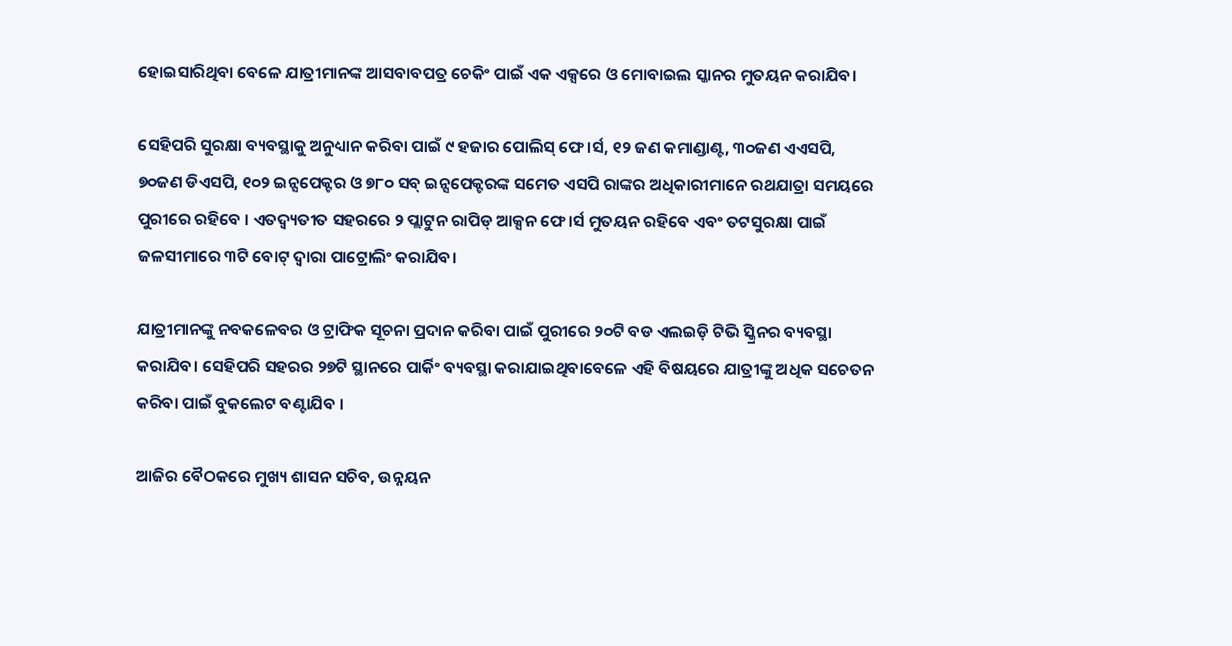ହୋଇସାରିଥିବା ବେଳେ ଯାତ୍ରୀମାନଙ୍କ ଆସବାବପତ୍ର ଚେକିଂ ପାଇଁ ଏକ ଏକ୍ସରେ ଓ ମୋବାଇଲ ସ୍କାନର ମୁତୟନ କରାଯିବ।

ସେହିପରି ସୁରକ୍ଷା ବ୍ୟବସ୍ଥାକୁ ଅନୁଧ୍ୟାନ କରିବା ପାଇଁ ୯ ହଜାର ପୋଲିସ୍ ଫେ।ର୍ସ, ୧୨ ଜଣ କମାଣ୍ଡାଣ୍ଟ, ୩୦ଜଣ ଏଏସପି, ୭୦ଜଣ ଡିଏସପି, ୧୦୨ ଇନ୍ସପେକ୍ଟର ଓ ୭୮୦ ସବ୍ ଇନ୍ସପେକ୍ଟରଙ୍କ ସମେତ ଏସପି ରାଙ୍କର ଅଧିକାରୀମାନେ ରଥଯାତ୍ରା ସମୟରେ ପୁରୀରେ ରହିବେ । ଏତଦ୍ବ୍ୟତୀତ ସହରରେ ୨ ପ୍ଲାଟୁନ ରାପିଡ୍ ଆକ୍ସନ ଫେ।ର୍ସ ମୁତୟନ ରହିବେ ଏବଂ ତଟସୁରକ୍ଷା ପାଇଁ ଜଳସୀମାରେ ୩ଟି ବୋଟ୍ ଦ୍ୱାରା ପାଟ୍ରୋଲିଂ କରାଯିବ।

ଯାତ୍ରୀମାନଙ୍କୁ ନବକଳେବର ଓ ଟ୍ରାଫିକ ସୂଚନା ପ୍ରଦାନ କରିବା ପାଇଁ ପୁରୀରେ ୨୦ଟି ବଡ ଏଲଇଡ଼ି ଟିଭି ସ୍କ୍ରିନର ବ୍ୟବସ୍ଥା କରାଯିବ। ସେହିପରି ସହରର ୨୭ଟି ସ୍ଥାନରେ ପାର୍କିଂ ବ୍ୟବସ୍ଥା କରାଯାଇଥିବାବେଳେ ଏହି ବିଷୟରେ ଯାତ୍ରୀଙ୍କୁ ଅଧିକ ସଚେତନ କରିବା ପାଇଁ ବୁକଲେଟ ବଣ୍ଟାଯିବ ।

ଆଜିର ବୈଠକରେ ମୁଖ୍ୟ ଶାସନ ସଚିବ, ଉନ୍ନୟନ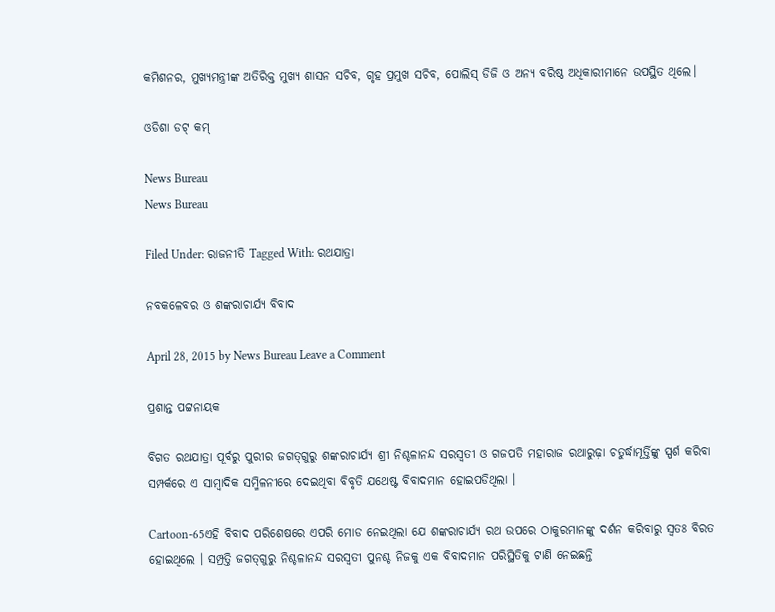କମିଶନର, ମୁଖ୍ୟମନ୍ତ୍ରୀଙ୍କ ଅତିରିକ୍ତ ମୁଖ୍ୟ ଶାସନ ସଚିବ, ଗୃହ ପ୍ରମୁଖ ସଚିବ, ପୋଲିସ୍ ଡିଜି ଓ ଅନ୍ୟ ବରିଷ୍ଠ ଅଧିକାରୀମାନେ ଉପସ୍ଥିତ ଥିଲେ।

ଓଡିଶା ଡଟ୍ କମ୍

News Bureau
News Bureau

Filed Under: ରାଜନୀତି Tagged With: ରଥଯାତ୍ରା

ନବକଳେବର ଓ ଶଙ୍କରାଚାର୍ଯ୍ୟ ବିବାଦ

April 28, 2015 by News Bureau Leave a Comment

ପ୍ରଶାନ୍ତ ପଟ୍ଟନାୟକ

ବିଗତ ରଥଯାତ୍ରା ପୂର୍ବରୁ ପୁରୀର ଜଗତ୍‍ଗୁରୁ ଶଙ୍କରାଚାର୍ଯ୍ୟ ଶ୍ରୀ ନିଶ୍ଚଳାନନ୍ଦ ସରସ୍ୱତୀ ଓ ଗଜପତି ମହାରାଜ ରଥାରୁଢ଼ା ଚତୁର୍ଦ୍ଧାମୂର୍ତ୍ତିଙ୍କୁ ସ୍ପର୍ଶ କରିବା ସମ୍ପର୍କରେ ଏ ସାମ୍ବାଦିକ ସମ୍ମିଳନୀରେ ଦେଇଥିବା ବିବୃତି ଯଥେଷ୍ଟ ବିବାଦମାନ ହୋଇପଡିଥିଲା ।

Cartoon-65ଏହି ବିବାଦ ପରିଶେଷରେ ଏପରି ମୋଡ ନେଇଥିଲା ଯେ ଶଙ୍କରାଚାର୍ଯ୍ୟ ରଥ ଉପରେ ଠାକୁରମାନଙ୍କୁ ଦର୍ଶନ କରିବାରୁ ସ୍ୱତଃ ବିରତ ହୋଇଥିଲେ । ସମ୍ପ୍ରତ୍ତି ଜଗତ୍‍ଗୁରୁ ନିଶ୍ଚଳାନନ୍ଦ ସରସ୍ୱତୀ ପୁନଶ୍ଚ ନିଜକୁ ଏକ ବିବାଦମାନ ପରିସ୍ଥିତିକୁ ଟାଣି ନେଇଛନ୍ତି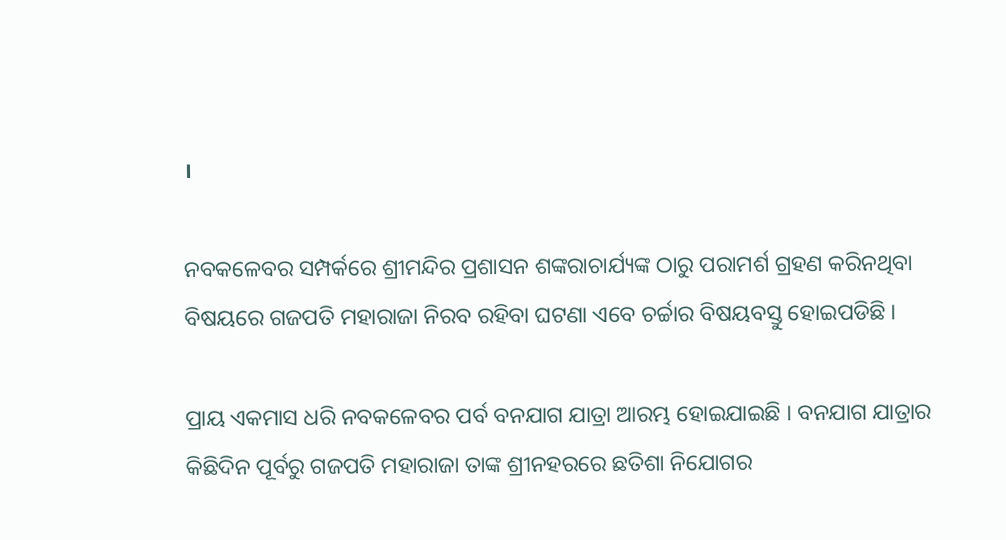।

ନବକଳେବର ସମ୍ପର୍କରେ ଶ୍ରୀମନ୍ଦିର ପ୍ରଶାସନ ଶଙ୍କରାଚାର୍ଯ୍ୟଙ୍କ ଠାରୁ ପରାମର୍ଶ ଗ୍ରହଣ କରିନଥିବା ବିଷୟରେ ଗଜପତି ମହାରାଜା ନିରବ ରହିବା ଘଟଣା ଏବେ ଚର୍ଚ୍ଚାର ବିଷୟବସ୍ତୁ ହୋଇପଡିଛି ।

ପ୍ରାୟ ଏକମାସ ଧରି ନବକଳେବର ପର୍ବ ବନଯାଗ ଯାତ୍ରା ଆରମ୍ଭ ହୋଇଯାଇଛି । ବନଯାଗ ଯାତ୍ରାର କିଛିଦିନ ପୂର୍ବରୁ ଗଜପତି ମହାରାଜା ତାଙ୍କ ଶ୍ରୀନହରରେ ଛତିଶା ନିଯୋଗର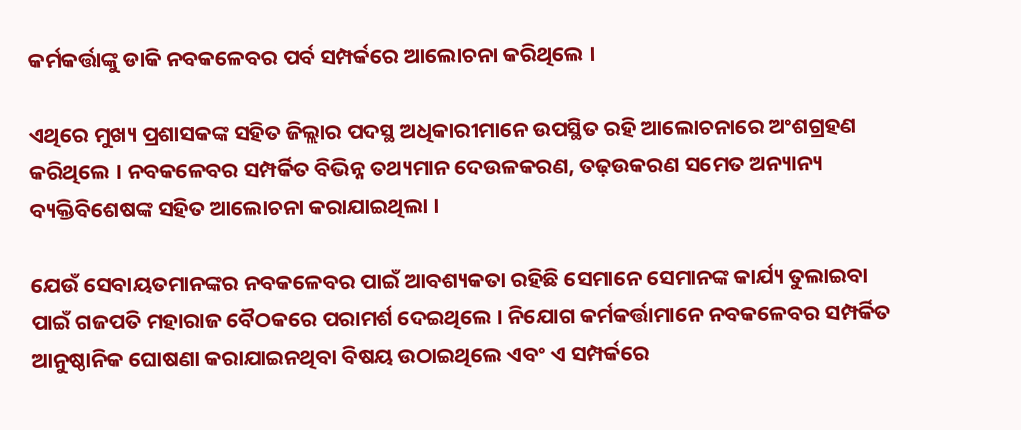କର୍ମକର୍ତ୍ତାଙ୍କୁ ଡାକି ନବକଳେବର ପର୍ବ ସମ୍ପର୍କରେ ଆଲୋଚନା କରିଥିଲେ ।

ଏଥିରେ ମୁଖ୍ୟ ପ୍ରଶାସକଙ୍କ ସହିତ ଜିଲ୍ଲାର ପଦସ୍ଥ ଅଧିକାରୀମାନେ ଉପସ୍ଥିତ ରହି ଆଲୋଚନାରେ ଅଂଶଗ୍ରହଣ କରିଥିଲେ । ନବକଳେବର ସମ୍ପର୍କିତ ବିଭିନ୍ନ ତଥ୍ୟମାନ ଦେଉଳକରଣ, ତଢ଼ଉକରଣ ସମେତ ଅନ୍ୟାନ୍ୟ ବ୍ୟକ୍ତିବିଶେଷଙ୍କ ସହିତ ଆଲୋଚନା କରାଯାଇଥିଲା ।

ଯେଉଁ ସେବାୟତମାନଙ୍କର ନବକଳେବର ପାଇଁ ଆବଶ୍ୟକତା ରହିଛି ସେମାନେ ସେମାନଙ୍କ କାର୍ଯ୍ୟ ତୁଲାଇବା ପାଇଁ ଗଜପତି ମହାରାଜ ବୈଠକରେ ପରାମର୍ଶ ଦେଇଥିଲେ । ନିଯୋଗ କର୍ମକର୍ତ୍ତାମାନେ ନବକଳେବର ସମ୍ପର୍କିତ ଆନୁଷ୍ଠାନିକ ଘୋଷଣା କରାଯାଇନଥିବା ବିଷୟ ଉଠାଇଥିଲେ ଏବଂ ଏ ସମ୍ପର୍କରେ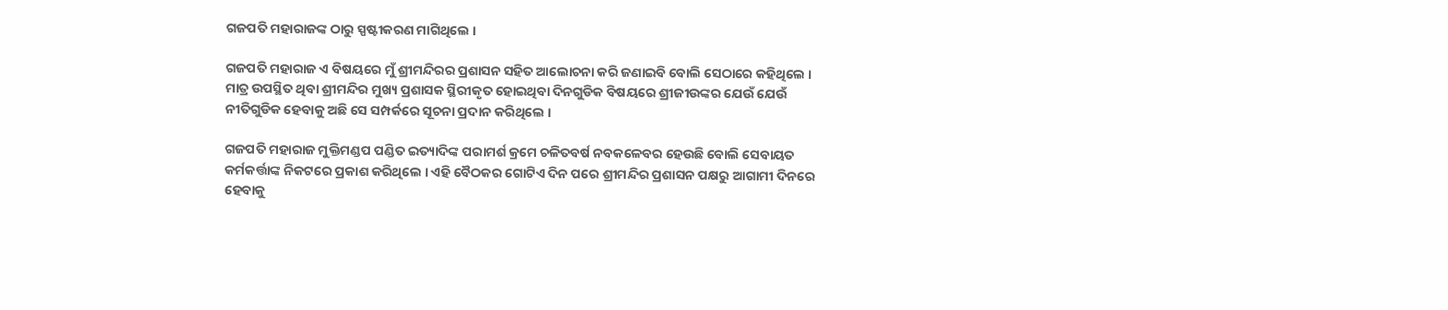ଗଜପତି ମହାରାଜଙ୍କ ଠାରୁ ସ୍ପଷ୍ଟୀକରଣ ମାଗିଥିଲେ ।

ଗଜପତି ମହାରାଜ ଏ ବିଷୟରେ ମୁଁ ଶ୍ରୀମନ୍ଦିରର ପ୍ରଶାସନ ସହିତ ଆଲୋଚନା କରି ଜଣାଇବି ବୋଲି ସେଠାରେ କହିଥିଲେ । ମାତ୍ର ଉପସ୍ଥିତ ଥିବା ଶ୍ରୀମନ୍ଦିର ମୁଖ୍ୟ ପ୍ରଶାସକ ସ୍ଥିରୀକୃତ ହୋଇଥିବା ଦିନଗୁଡିକ ବିଷୟରେ ଶ୍ରୀଜୀଉଙ୍କର ଯେଉଁ ଯେଉଁ ନୀତିଗୁଡିକ ହେବାକୁ ଅଛି ସେ ସମ୍ପର୍କରେ ସୂଚନା ପ୍ରଦାନ କରିଥିଲେ ।

ଗଜପତି ମହାରାଜ ମୁକ୍ତିମଣ୍ଡପ ପଣ୍ଡିତ ଇତ୍ୟାଦିଙ୍କ ପରାମର୍ଶ କ୍ରମେ ଚଳିତବର୍ଷ ନବକଳେବର ହେଉଛି ବୋଲି ସେବାୟତ କର୍ମକର୍ତ୍ତାଙ୍କ ନିକଟରେ ପ୍ରକାଶ କରିଥିଲେ । ଏହି ବୈଠକର ଗୋଟିଏ ଦିନ ପରେ ଶ୍ରୀମନ୍ଦିର ପ୍ରଶାସନ ପକ୍ଷରୁ ଆଗାମୀ ଦିନରେ ହେବାକୁ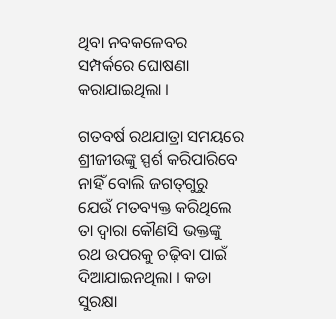ଥିବା ନବକଳେବର ସମ୍ପର୍କରେ ଘୋଷଣା କରାଯାଇଥିଲା ।

ଗତବର୍ଷ ରଥଯାତ୍ରା ସମୟରେ ଶ୍ରୀଜୀଉଙ୍କୁ ସ୍ପର୍ଶ କରିପାରିବେ ନାହିଁ ବୋଲି ଜଗତ୍‍ଗୁରୁ ଯେଉଁ ମତବ୍ୟକ୍ତ କରିଥିଲେ ତା ଦ୍ୱାରା କୌଣସି ଭକ୍ତଙ୍କୁ ରଥ ଉପରକୁ ଚଢ଼ିବା ପାଇଁ ଦିଆଯାଇନଥିଲା । କଡା ସୁରକ୍ଷା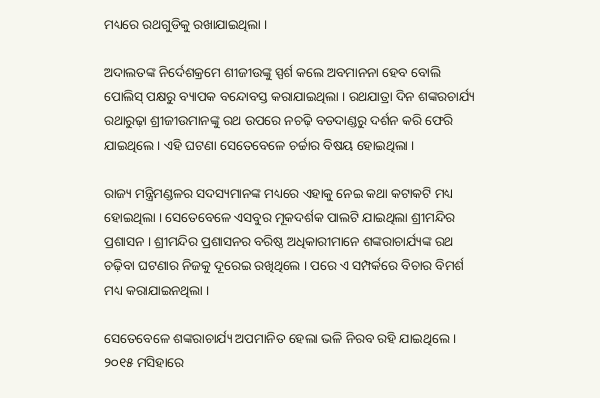ମଧ୍ୟରେ ରଥଗୁଡିକୁ ରଖାଯାଇଥିଲା ।

ଅଦାଲତଙ୍କ ନିର୍ଦେଶକ୍ରମେ ଶୀଜୀଉଙ୍କୁ ସ୍ପର୍ଶ କଲେ ଅବମାନନା ହେବ ବୋଲି ପୋଲିସ୍‍ ପକ୍ଷରୁ ବ୍ୟାପକ ବନ୍ଦୋବସ୍ତ କରାଯାଇଥିଲା । ରଥଯାତ୍ରା ଦିନ ଶଙ୍କରଚାର୍ଯ୍ୟ ରଥାରୁଢ଼ା ଶ୍ରୀଜୀଉମାନଙ୍କୁ ରଥ ଉପରେ ନଚଢ଼ି ବଡଦାଣ୍ଡରୁ ଦର୍ଶନ କରି ଫେରି ଯାଇଥିଲେ । ଏହି ଘଟଣା ସେତେବେଳେ ଚର୍ଚ୍ଚାର ବିଷୟ ହୋଇଥିଲା ।

ରାଜ୍ୟ ମନ୍ତ୍ରିମଣ୍ଡଳର ସଦସ୍ୟମାନଙ୍କ ମଧ୍ୟରେ ଏହାକୁ ନେଇ କଥା କଟାକଟି ମଧ୍ୟ ହୋଇଥିଲା । ସେତେବେଳେ ଏସବୁର ମୂକଦର୍ଶକ ପାଲଟି ଯାଇଥିଲା ଶ୍ରୀମନ୍ଦିର ପ୍ରଶାସନ । ଶ୍ରୀମନ୍ଦିର ପ୍ରଶାସନର ବରିଷ୍ଠ ଅଧିକାରୀମାନେ ଶଙ୍କରାଚାର୍ଯ୍ୟଙ୍କ ରଥ ଚଢ଼ିବା ଘଟଣାର ନିଜକୁ ଦୂରେଇ ରଖିଥିଲେ । ପରେ ଏ ସମ୍ପର୍କରେ ବିଚାର ବିମର୍ଶ ମଧ୍ୟ କରାଯାଇନଥିଲା ।

ସେତେବେଳେ ଶଙ୍କରାଚାର୍ଯ୍ୟ ଅପମାନିତ ହେଲା ଭଳି ନିରବ ରହି ଯାଇଥିଲେ । ୨୦୧୫ ମସିହାରେ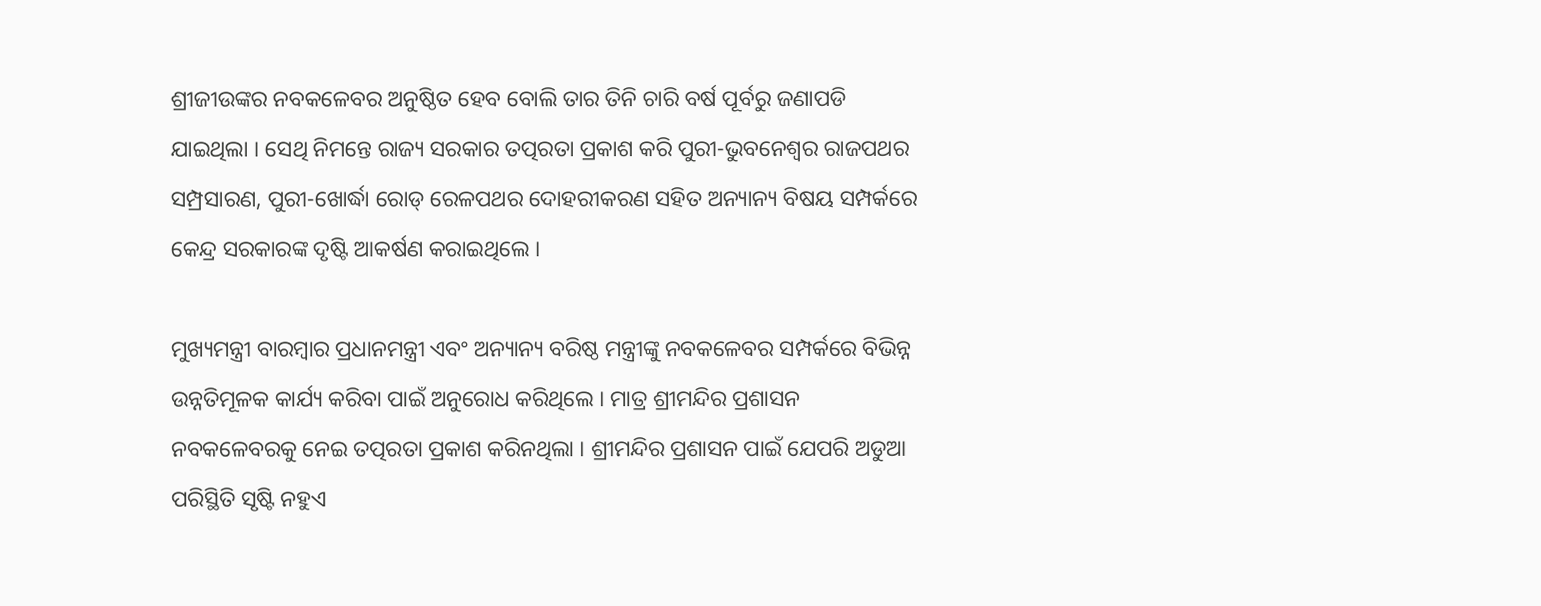ଶ୍ରୀଜୀଉଙ୍କର ନବକଳେବର ଅନୁଷ୍ଠିତ ହେବ ବୋଲି ତାର ତିନି ଚାରି ବର୍ଷ ପୂର୍ବରୁ ଜଣାପଡି ଯାଇଥିଲା । ସେଥି ନିମନ୍ତେ ରାଜ୍ୟ ସରକାର ତତ୍ପରତା ପ୍ରକାଶ କରି ପୁରୀ-ଭୁବନେଶ୍ୱର ରାଜପଥର ସମ୍ପ୍ରସାରଣ, ପୁରୀ-ଖୋର୍ଦ୍ଧା ରୋଡ୍‍ ରେଳପଥର ଦୋହରୀକରଣ ସହିତ ଅନ୍ୟାନ୍ୟ ବିଷୟ ସମ୍ପର୍କରେ କେନ୍ଦ୍ର ସରକାରଙ୍କ ଦୃଷ୍ଟି ଆକର୍ଷଣ କରାଇଥିଲେ ।

ମୁଖ୍ୟମନ୍ତ୍ରୀ ବାରମ୍ବାର ପ୍ରଧାନମନ୍ତ୍ରୀ ଏବଂ ଅନ୍ୟାନ୍ୟ ବରିଷ୍ଠ ମନ୍ତ୍ରୀଙ୍କୁ ନବକଳେବର ସମ୍ପର୍କରେ ବିଭିନ୍ନ ଉନ୍ନତିମୂଳକ କାର୍ଯ୍ୟ କରିବା ପାଇଁ ଅନୁରୋଧ କରିଥିଲେ । ମାତ୍ର ଶ୍ରୀମନ୍ଦିର ପ୍ରଶାସନ ନବକଳେବରକୁ ନେଇ ତତ୍ପରତା ପ୍ରକାଶ କରିନଥିଲା । ଶ୍ରୀମନ୍ଦିର ପ୍ରଶାସନ ପାଇଁ ଯେପରି ଅଡୁଆ ପରିସ୍ଥିତି ସୃଷ୍ଟି ନହୁଏ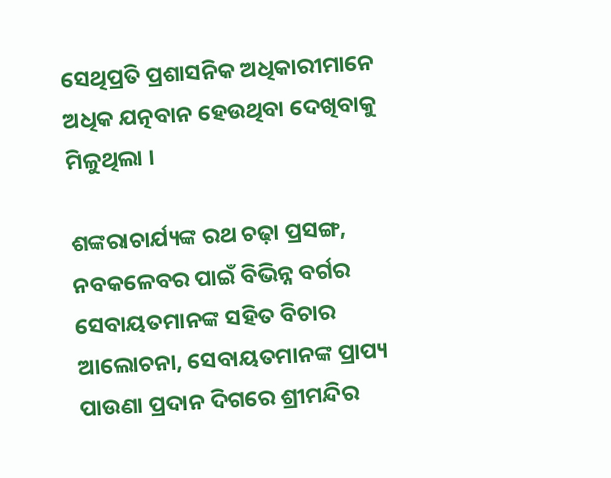ସେଥିପ୍ରତି ପ୍ରଶାସନିକ ଅଧିକାରୀମାନେ ଅଧିକ ଯତ୍ନବାନ ହେଉଥିବା ଦେଖିବାକୁ ମିଳୁଥିଲା ।

ଶଙ୍କରାଚାର୍ଯ୍ୟଙ୍କ ରଥ ଚଢ଼ା ପ୍ରସଙ୍ଗ, ନବକଳେବର ପାଇଁ ବିଭିନ୍ନ ବର୍ଗର ସେବାୟତମାନଙ୍କ ସହିତ ବିଚାର ଆଲୋଚନା, ସେବାୟତମାନଙ୍କ ପ୍ରାପ୍ୟ ପାଉଣା ପ୍ରଦାନ ଦିଗରେ ଶ୍ରୀମନ୍ଦିର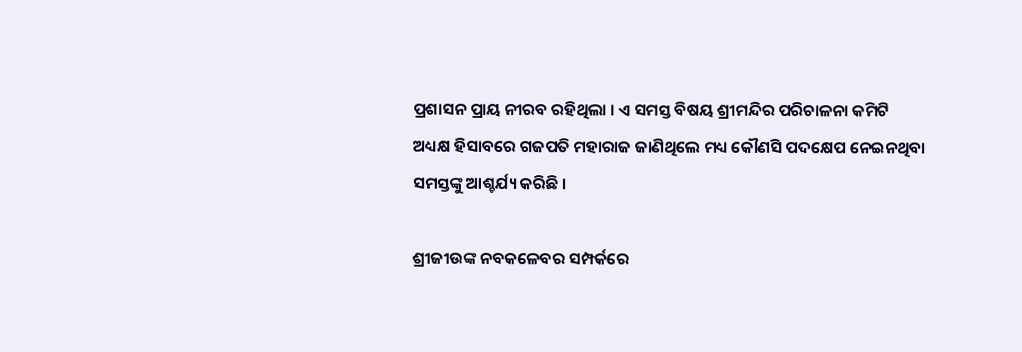ପ୍ରଶାସନ ପ୍ରାୟ ନୀରବ ରହିଥିଲା । ଏ ସମସ୍ତ ବିଷୟ ଶ୍ରୀମନ୍ଦିର ପରିଚାଳନା କମିଟି ଅଧ୍ୟକ୍ଷ ହିସାବରେ ଗଜପତି ମହାରାଜ ଜାଣିଥିଲେ ମଧ୍ୟ କୌଣସି ପଦକ୍ଷେପ ନେଇନଥିବା ସମସ୍ତଙ୍କୁ ଆଶ୍ଚର୍ଯ୍ୟ କରିଛି ।

ଶ୍ରୀଜୀଉଙ୍କ ନବକଳେବର ସମ୍ପର୍କରେ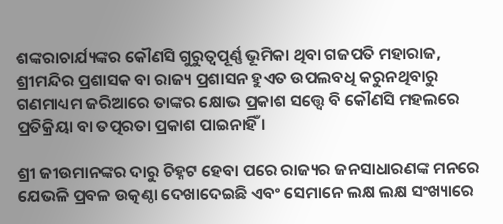ଶଙ୍କରାଚାର୍ଯ୍ୟଙ୍କର କୌଣସି ଗୁରୁତ୍ୱପୂର୍ଣ୍ଣ ଭୂମିକା ଥିବା ଗଜପତି ମହାରାଜ, ଶ୍ରୀମନ୍ଦିର ପ୍ରଶାସକ ବା ରାଜ୍ୟ ପ୍ରଶାସନ ହୁଏତ ଉପଲବଧି କରୁନଥିବାରୁ ଗଣମାଧ୍ୟମ ଜରିଆରେ ତାଙ୍କର କ୍ଷୋଭ ପ୍ରକାଶ ସତ୍ତ୍ୱେ ବି କୌଣସି ମହଲରେ ପ୍ରତିକ୍ରିୟା ବା ତତ୍ପରତା ପ୍ରକାଶ ପାଇନାହିଁ ।

ଶ୍ରୀ ଜୀଉମାନଙ୍କର ଦାରୁ ଚିହ୍ନଟ ହେବା ପରେ ରାଜ୍ୟର ଜନସାଧାରଣଙ୍କ ମନରେ ଯେଭଳି ପ୍ରବଳ ଉତ୍କଣ୍ଠା ଦେଖାଦେଇଛି ଏବଂ ସେମାନେ ଲକ୍ଷ ଲକ୍ଷ ସଂଖ୍ୟାରେ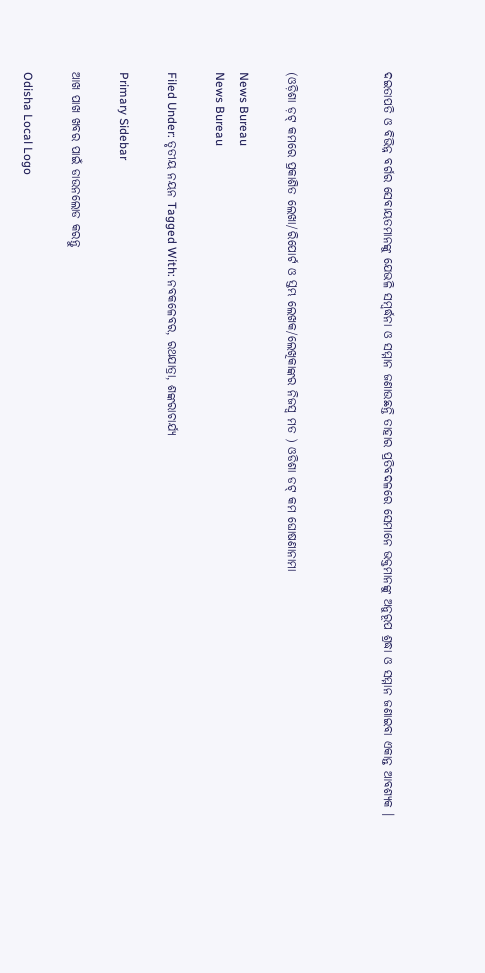ଦଇତାପତି ଓ ବିଭିନ୍ନ ବର୍ଗର ସେବାୟତମାନଙ୍କୁ ଯେଭଳି ସମ୍ବର୍ଦ୍ଧନା ଓ ସମ୍ମାନ ଜଣାଉଛନ୍ତି ତାହାର ପ୍ରତିବଦଳରେ ସେମାନେ ଭକ୍ତମାନଙ୍କୁ ଅନୁରୂପ ଶ୍ରଦ୍ଧା ଓ ସମ୍ମାନ ଜଣାଇବା ଏକାନ୍ତ ଆବଶ୍ୟକ ।



(ଓଡ଼ିଶା ଡ଼ଟ୍ କମରେ ପ୍ରକାଶିତ ଲେଖା/ରିପୋର୍ଟ ଓ ସ୍ତମ୍ଭ ଲେଖକ/ଲେଖିକାଙ୍କର ନିଜସ୍ୱ ମତ ) ଓଡିଶା ଡଟ୍ କମ ଘୋଷଣାନାମା

News Bureau
News Bureau

Filed Under: ତୃତୀୟ ନୟନ Tagged With: ନବକଳେବର, ରଥଯାତ୍ରା, ଶଙ୍କରାଚାର୍ଯ୍ୟ

Primary Sidebar

ଆଖ ପାଖ ଖବର ପାଇଁ ଡାଉନଲୋଡ କରନ୍ତୁ

Odisha Local Logo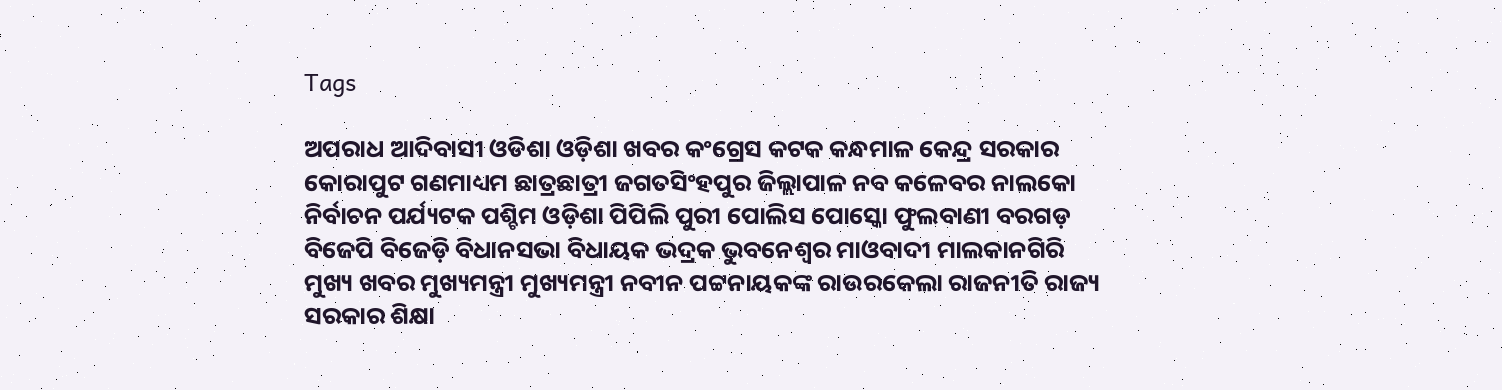Tags

ଅପରାଧ ଆଦିବାସୀ ଓଡିଶା ଓଡ଼ିଶା ଖବର କଂଗ୍ରେସ କଟକ କନ୍ଧମାଳ କେନ୍ଦ୍ର ସରକାର କୋରାପୁଟ ଗଣମାଧ୍ୟମ ଛାତ୍ରଛାତ୍ରୀ ଜଗତସିଂହପୁର ଜିଲ୍ଲାପାଳ ନବ କଳେବର ନାଲକୋ ନିର୍ବାଚନ ପର୍ଯ୍ୟଟକ ପଶ୍ଚିମ ଓଡ଼ିଶା ପିପିଲି ପୁରୀ ପୋଲିସ ପୋସ୍କୋ ଫୁଲବାଣୀ ବରଗଡ଼ ବିଜେପି ବିଜେଡ଼ି ବିଧାନସଭା ବିଧାୟକ ଭଦ୍ରକ ଭୁବନେଶ୍ୱର ମାଓବାଦୀ ମାଲକାନଗିରି ମୁଖ୍ୟ ଖବର ମୁଖ୍ୟମନ୍ତ୍ରୀ ମୁଖ୍ୟମନ୍ତ୍ରୀ ନବୀନ ପଟ୍ଟନାୟକଙ୍କ ରାଉରକେଲା ରାଜନୀତି ରାଜ୍ୟ ସରକାର ଶିକ୍ଷା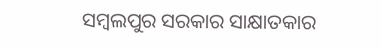ସମ୍ବଲପୁର ସରକାର ସାକ୍ଷାତକାର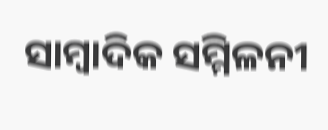ସାମ୍ବାଦିକ ସମ୍ମିଳନୀ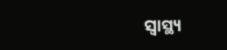ସ୍ୱାସ୍ଥ୍ୟ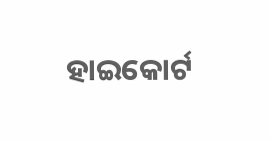ହାଇକୋର୍ଟ